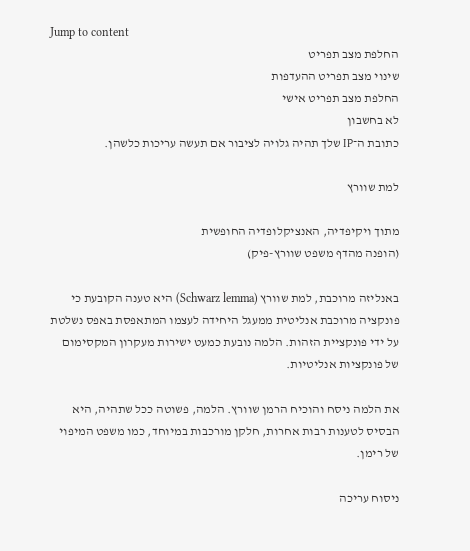Jump to content
החלפת מצב תפריט
שינוי מצב תפריט ההעדפות
החלפת מצב תפריט אישי
לא בחשבון
כתובת ה־IP שלך תהיה גלויה לציבור אם תעשה עריכות כלשהן.

למת שוורץ

מתוך ויקיפדיה, האנציקלופדיה החופשית
(הופנה מהדף משפט שוורץ-פיק)

באנליזה מרוכבת, למת שוורץ (Schwarz lemma) היא טענה הקובעת כי פונקציה מרוכבת אנליטית ממעגל היחידה לעצמו המתאפסת באפס נשלטת על ידי פונקציית הזהות. הלמה נובעת כמעט ישירות מעקרון המקסימום של פונקציות אנליטיות.

את הלמה ניסח והוכיח הרמן שוורץ. הלמה, פשוטה ככל שתהיה, היא הבסיס לטענות רבות אחרות, חלקן מורכבות במיוחד, כמו משפט המיפוי של רימן.

ניסוח עריכה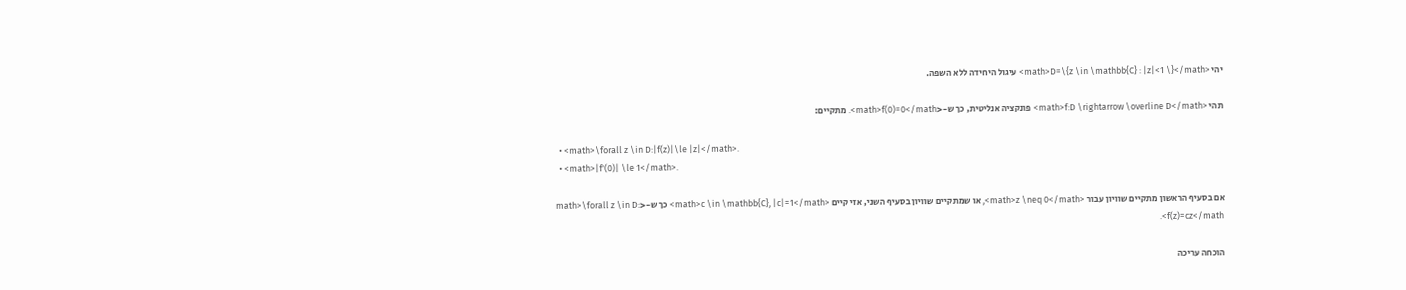יהי <math>D=\{z \in \mathbb{C} : |z|<1 \}</math> עיגול היחידה ללא השפה.

תהי <math>f:D \rightarrow \overline D</math> פונקציה אנליטית, כך ש-<math>f(0)=0</math>. מתקיים:

  • <math>\forall z \in D:|f(z)|\le |z|</math>.
  • <math>|f'(0)| \le 1</math>.

אם בסעיף הראשון מתקיים שוויון עבור <math>z \neq 0</math>, או שמתקיים שוויון בסעיף השני, אזי קיים <math>c \in \mathbb{C}, |c|=1</math> כך ש-<math>\forall z \in D: f(z)=cz</math>.

הוכחה עריכה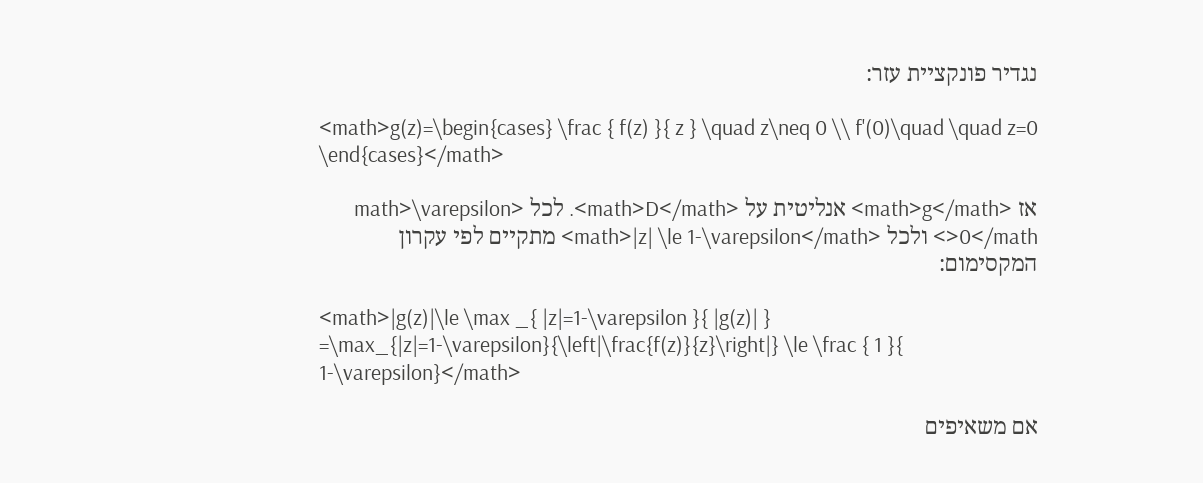נגדיר פונקציית עזר:

<math>g(z)=\begin{cases} \frac { f(z) }{ z } \quad z\neq 0 \\ f'(0)\quad \quad z=0 \end{cases}</math>

אז <math>g</math> אנליטית על <math>D</math>. לכל <math>\varepsilon >0</math> ולכל <math>|z| \le 1-\varepsilon</math> מתקיים לפי עקרון המקסימום:

<math>|g(z)|\le \max _{ |z|=1-\varepsilon }{ |g(z)| } =\max_{|z|=1-\varepsilon}{\left|\frac{f(z)}{z}\right|} \le \frac { 1 }{ 1-\varepsilon}</math>

אם משאיפים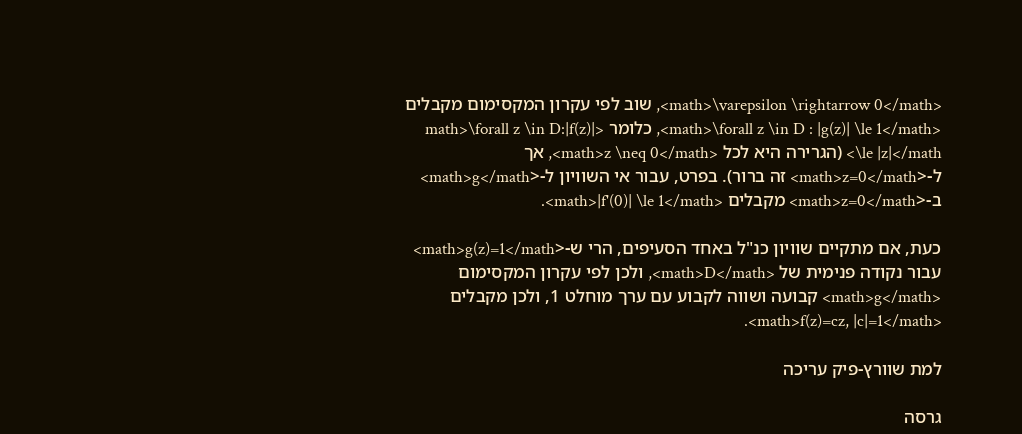<math>\varepsilon \rightarrow 0</math>, שוב לפי עקרון המקסימום מקבלים <math>\forall z \in D : |g(z)| \le 1</math>, כלומר <math>\forall z \in D:|f(z)| \le |z|</math> (הגרירה היא לכל <math>z \neq 0</math>, אך ל-<math>z=0</math> זה ברור). בפרט, עבור אי השוויון ל-<math>g</math> ב-<math>z=0</math> מקבלים <math>|f'(0)| \le 1</math>.

כעת, אם מתקיים שוויון כנ"ל באחד הסעיפים, הרי ש-<math>g(z)=1</math> עבור נקודה פנימית של <math>D</math>, ולכן לפי עקרון המקסימום <math>g</math> קבועה ושווה לקבוע עם ערך מוחלט 1, ולכן מקבלים <math>f(z)=cz, |c|=1</math>.

למת שוורץ-פיק עריכה

גרסה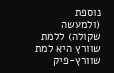נוספת (ולמעשה שקולה) ללמת שוורץ היא למת שוורץ-פיק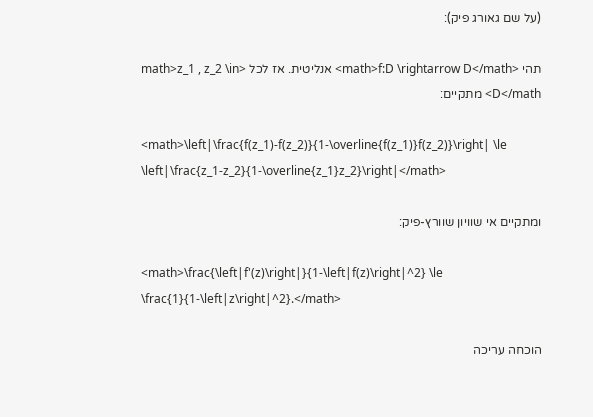(על שם גאורג פיק):

תהי <math>f:D \rightarrow D</math> אנליטית. אז לכל <math>z_1 , z_2 \in D</math> מתקיים:

<math>\left|\frac{f(z_1)-f(z_2)}{1-\overline{f(z_1)}f(z_2)}\right| \le \left|\frac{z_1-z_2}{1-\overline{z_1}z_2}\right|</math>

ומתקיים אי שוויון שוורץ-פיק:

<math>\frac{\left|f'(z)\right|}{1-\left|f(z)\right|^2} \le \frac{1}{1-\left|z\right|^2}.</math>

הוכחה עריכה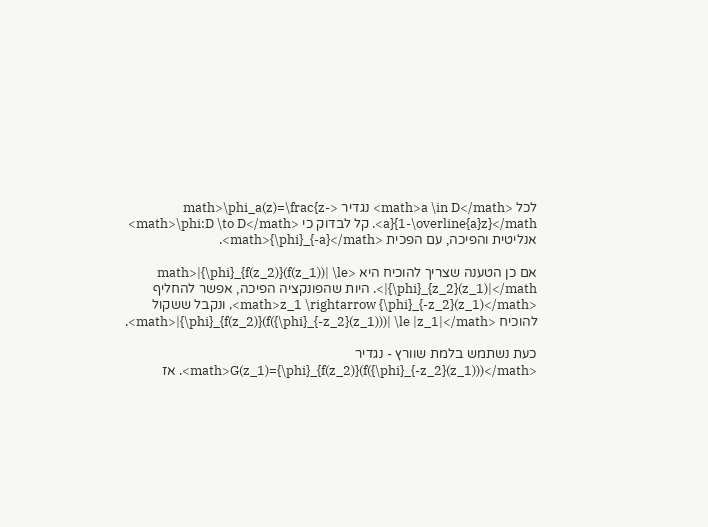לכל <math>a \in D</math> נגדיר <math>\phi_a(z)=\frac{z-a}{1-\overline{a}z}</math>. קל לבדוק כי <math>\phi:D \to D</math> אנליטית והפיכה, עם הפכית <math>{\phi}_{-a}</math>.

אם כן הטענה שצריך להוכיח היא <math>|{\phi}_{f(z_2)}(f(z_1))| \le |{\phi}_{z_2}(z_1)|</math>. היות שהפונקציה הפיכה, אפשר להחליף <math>z_1 \rightarrow {\phi}_{-z_2}(z_1)</math>, ונקבל ששקול להוכיח <math>|{\phi}_{f(z_2)}(f({\phi}_{-z_2}(z_1)))| \le |z_1|</math>.

כעת נשתמש בלמת שוורץ - נגדיר <math>G(z_1)={\phi}_{f(z_2)}(f({\phi}_{-z_2}(z_1)))</math>. אז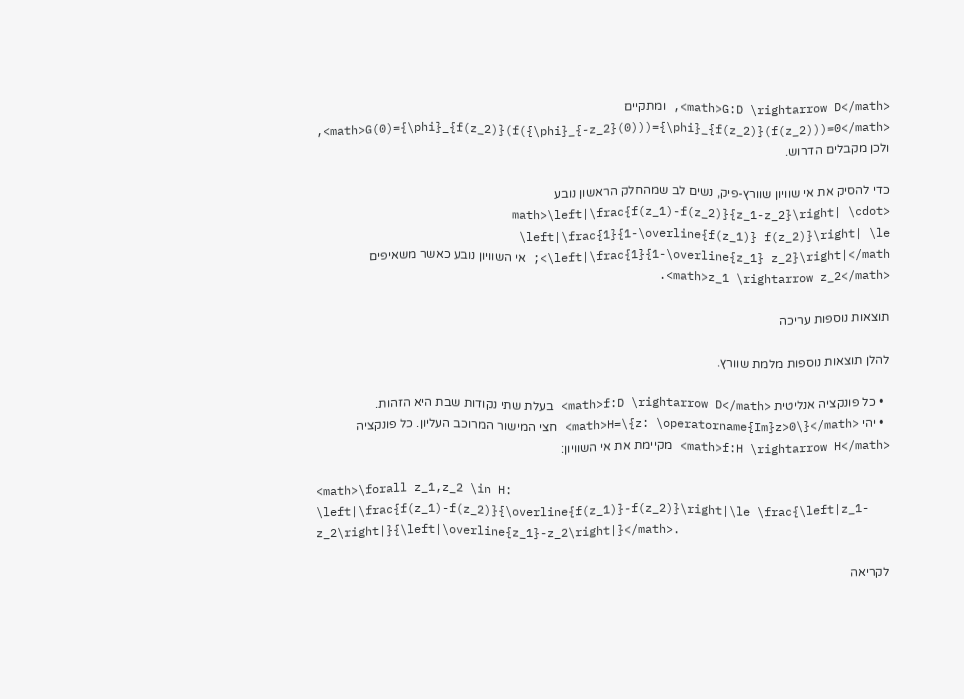<math>G:D \rightarrow D</math>, ומתקיים <math>G(0)={\phi}_{f(z_2)}(f({\phi}_{-z_2}(0)))={\phi}_{f(z_2)}(f(z_2)))=0</math>, ולכן מקבלים הדרוש.

כדי להסיק את אי שוויון שוורץ-פיק, נשים לב שמהחלק הראשון נובע <math>\left|\frac{f(z_1)-f(z_2)}{z_1-z_2}\right| \cdot \left|\frac{1}{1-\overline{f(z_1)} f(z_2)}\right| \le \left|\frac{1}{1-\overline{z_1} z_2}\right|</math>; אי השוויון נובע כאשר משאיפים <math>z_1 \rightarrow z_2</math>.

תוצאות נוספות עריכה

להלן תוצאות נוספות מלמת שוורץ.

  • כל פונקציה אנליטית <math>f:D \rightarrow D</math> בעלת שתי נקודות שבת היא הזהות.
  • יהי <math>H=\{z: \operatorname{Im}z>0\}</math> חצי המישור המרוכב העליון. כל פונקציה <math>f:H \rightarrow H</math> מקיימת את אי השוויון:

<math>\forall z_1,z_2 \in H: \left|\frac{f(z_1)-f(z_2)}{\overline{f(z_1)}-f(z_2)}\right|\le \frac{\left|z_1-z_2\right|}{\left|\overline{z_1}-z_2\right|}</math>.

לקריאה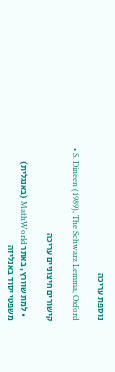נוספת עריכה

  • S. Dineen (1989), The Schwarz Lemma, Oxford

קישורים חיצוניים עריכה

  • למת שוורץ, באתר MathWorld (באנגלית)
משפטי יסוד באנליזה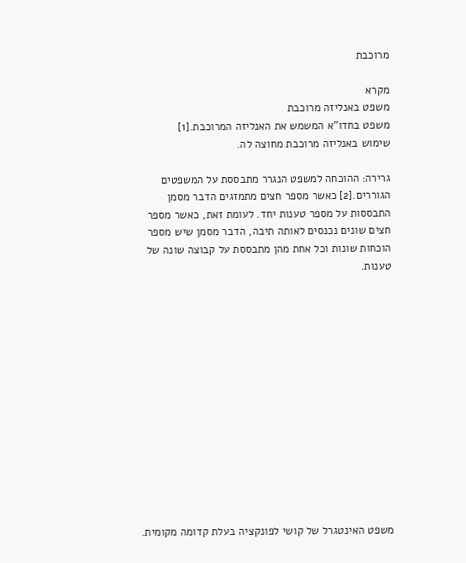מרוכבת

מקרא
משפט באנליזה מרוכבת
משפט בחדו"א המשמש את האנליזה המרוכבת.[1]
שימוש באנליזה מרוכבת מחוצה לה.

גרירה: ההוכחה למשפט הנגרר מתבססת על המשפטים הגוררים.[2] כאשר מספר חצים מתמזגים הדבר מסמן התבססות על מספר טענות יחד. לעומת זאת, כאשר מספר חצים שונים נכנסים לאותה תיבה, הדבר מסמן שיש מספר הוכחות שונות וכל אחת מהן מתבססת על קבוצה שונה של טענות.














משפט האינטגרל של קושי לפונקציה בעלת קדומה מקומית.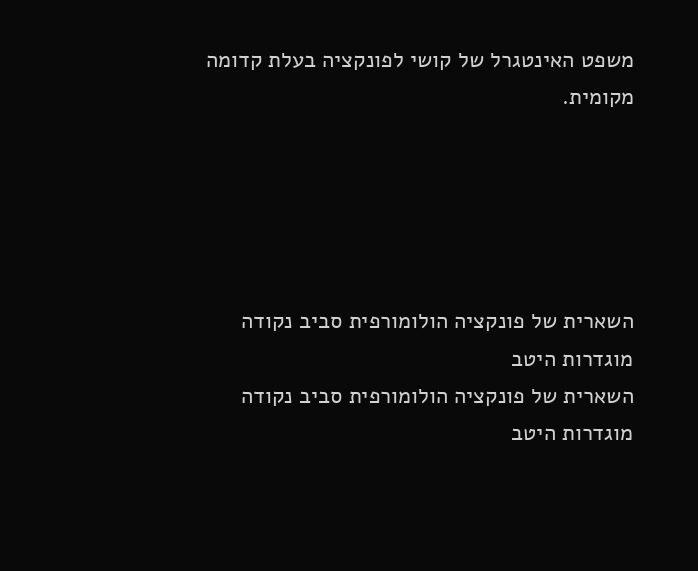משפט האינטגרל של קושי לפונקציה בעלת קדומה מקומית.





השארית של פונקציה הולומורפית סביב נקודה מוגדרות היטב
השארית של פונקציה הולומורפית סביב נקודה מוגדרות היטב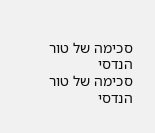סכימה של טור הנדסי
סכימה של טור הנדסי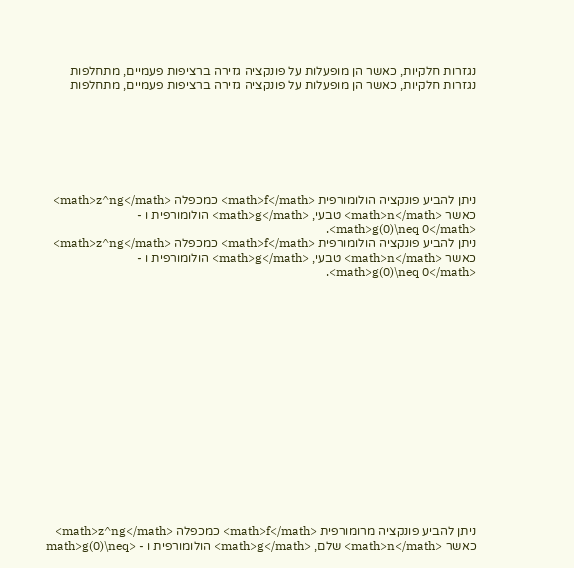נגזרות חלקיות, כאשר הן מופעלות על פונקציה גזירה ברציפות פעמיים, מתחלפות
נגזרות חלקיות, כאשר הן מופעלות על פונקציה גזירה ברציפות פעמיים, מתחלפות







ניתן להביע פונקציה הולומורפית <math>f</math> כמכפלה <math>z^ng</math> כאשר <math>n</math> טבעי, <math>g</math> הולומורפית ו - <math>g(0)\neq 0</math>.
ניתן להביע פונקציה הולומורפית <math>f</math> כמכפלה <math>z^ng</math> כאשר <math>n</math> טבעי, <math>g</math> הולומורפית ו - <math>g(0)\neq 0</math>.

















ניתן להביע פונקציה מרומורפית <math>f</math> כמכפלה <math>z^ng</math> כאשר <math>n</math> שלם, <math>g</math> הולומורפית ו - <math>g(0)\neq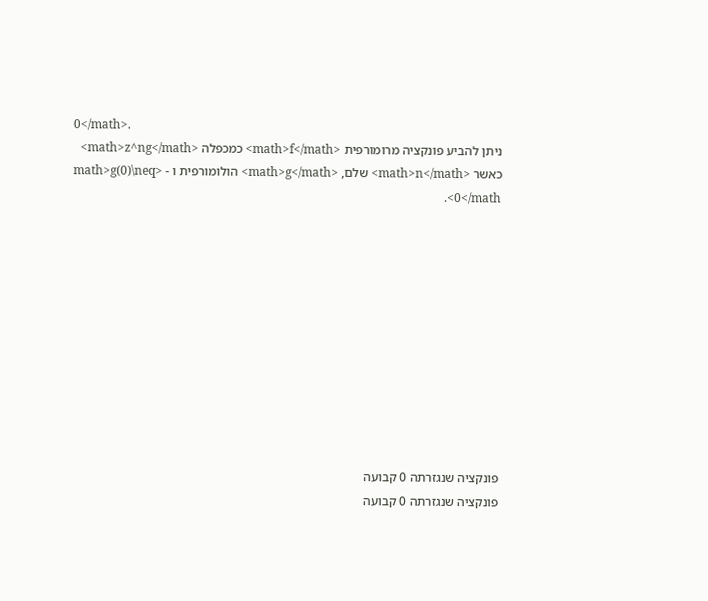0</math>.
ניתן להביע פונקציה מרומורפית <math>f</math> כמכפלה <math>z^ng</math> כאשר <math>n</math> שלם, <math>g</math> הולומורפית ו - <math>g(0)\neq 0</math>.











פונקציה שנגזרתה 0 קבועה
פונקציה שנגזרתה 0 קבועה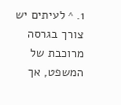1. ^ לעיתים יש צורך בגרסה מרוכבת של המשפט, אך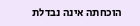הוכחתה אינה נבדלת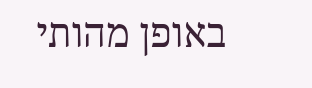באופן מהותי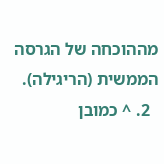מההוכחה של הגרסה הממשית (הריגילה).
  2. ^ כמובן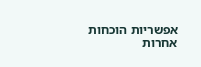אפשריות הוכחות אחרות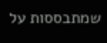שמתבססות על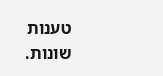טענות שונות.